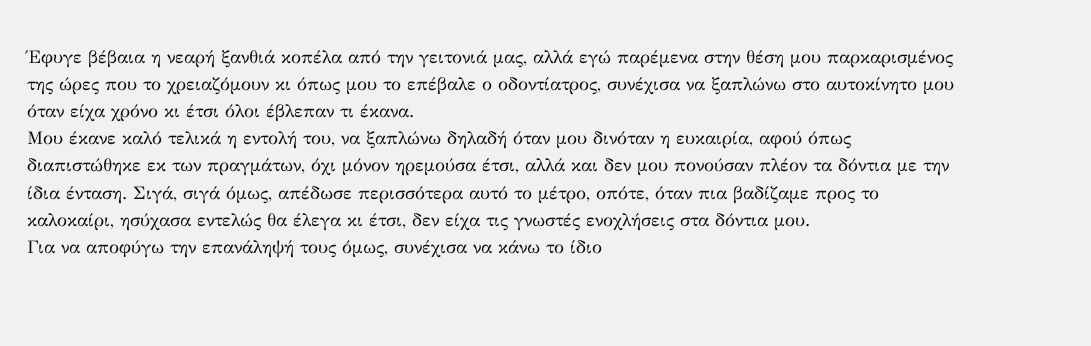Έφυγε βέβαια η νεαρή ξανθιά κοπέλα από την γειτονιά μας, αλλά εγώ παρέμενα στην θέση μου παρκαρισμένος της ώρες που το χρειαζόμουν κι όπως μου το επέβαλε ο οδοντίατρος, συνέχισα να ξαπλώνω στο αυτοκίνητο μου όταν είχα χρόνο κι έτσι όλοι έβλεπαν τι έκανα.
Μου έκανε καλό τελικά η εντολή του, να ξαπλώνω δηλαδή όταν μου δινόταν η ευκαιρία, αφού όπως διαπιστώθηκε εκ των πραγμάτων, όχι μόνον ηρεμούσα έτσι, αλλά και δεν μου πονούσαν πλέον τα δόντια με την ίδια ένταση. Σιγά, σιγά όμως, απέδωσε περισσότερα αυτό το μέτρο, οπότε, όταν πια βαδίζαμε προς το καλοκαίρι, ησύχασα εντελώς θα έλεγα κι έτσι, δεν είχα τις γνωστές ενοχλήσεις στα δόντια μου.
Για να αποφύγω την επανάληψή τους όμως, συνέχισα να κάνω το ίδιο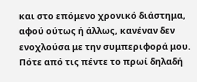και στο επόμενο χρονικό διάστημα, αφού ούτως ή άλλως, κανέναν δεν ενοχλούσα με την συμπεριφορά μου. Πότε από τις πέντε το πρωί δηλαδή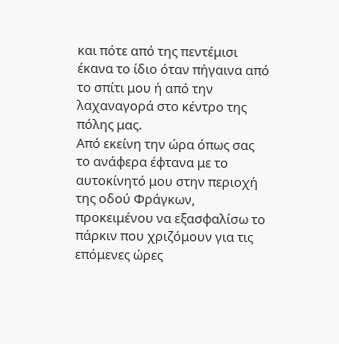και πότε από της πεντέμισι έκανα το ίδιο όταν πήγαινα από το σπίτι μου ή από την λαχαναγορά στο κέντρο της πόλης μας.
Από εκείνη την ώρα όπως σας το ανάφερα έφτανα με το αυτοκίνητό μου στην περιοχή της οδού Φράγκων, προκειμένου να εξασφαλίσω το πάρκιν που χριζόμουν για τις επόμενες ώρες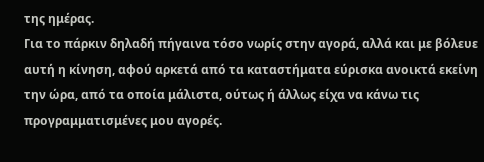της ημέρας.
Για το πάρκιν δηλαδή πήγαινα τόσο νωρίς στην αγορά, αλλά και με βόλευε αυτή η κίνηση, αφού αρκετά από τα καταστήματα εύρισκα ανοικτά εκείνη την ώρα, από τα οποία μάλιστα, ούτως ή άλλως είχα να κάνω τις προγραμματισμένες μου αγορές.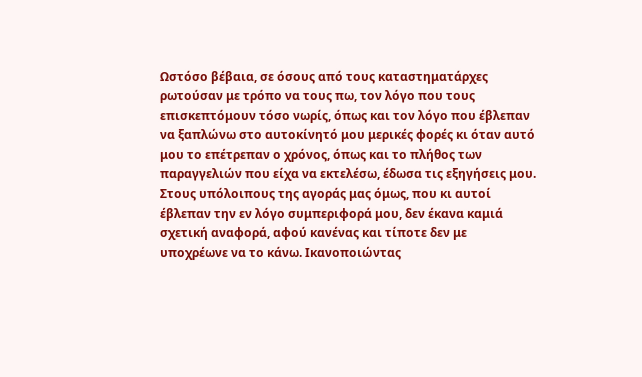Ωστόσο βέβαια, σε όσους από τους καταστηματάρχες ρωτούσαν με τρόπο να τους πω, τον λόγο που τους επισκεπτόμουν τόσο νωρίς, όπως και τον λόγο που έβλεπαν να ξαπλώνω στο αυτοκίνητό μου μερικές φορές κι όταν αυτό μου το επέτρεπαν ο χρόνος, όπως και το πλήθος των παραγγελιών που είχα να εκτελέσω, έδωσα τις εξηγήσεις μου.
Στους υπόλοιπους της αγοράς μας όμως, που κι αυτοί έβλεπαν την εν λόγο συμπεριφορά μου, δεν έκανα καμιά σχετική αναφορά, αφού κανένας και τίποτε δεν με υποχρέωνε να το κάνω. Ικανοποιώντας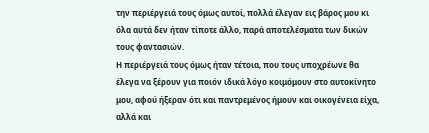την περιέργειά τους όμως αυτοί, πολλά έλεγαν εις βάρος μου κι όλα αυτά δεν ήταν τίποτε άλλο, παρά αποτελέσματα των δικών τους φαντασιών.
Η περιέργειά τους όμως ήταν τέτοια, που τους υποχρέωνε θα έλεγα να ξέρουν για ποιόν ιδικά λόγο κοιμόμουν στο αυτοκίνητο μου, αφού ήξεραν ότι και παντρεμένος ήμουν και οικογένεια είχα, αλλά και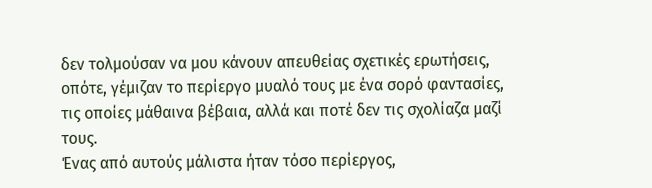δεν τολμούσαν να μου κάνουν απευθείας σχετικές ερωτήσεις, οπότε, γέμιζαν το περίεργο μυαλό τους με ένα σορό φαντασίες, τις οποίες μάθαινα βέβαια, αλλά και ποτέ δεν τις σχολίαζα μαζί τους.
Ένας από αυτούς μάλιστα ήταν τόσο περίεργος,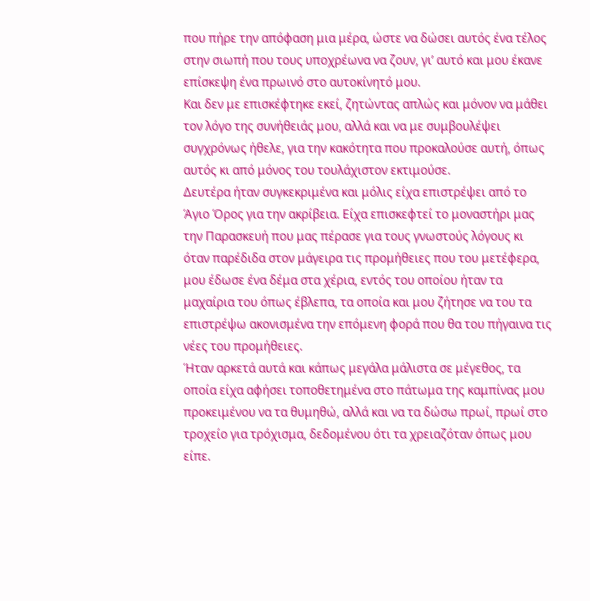που πήρε την απόφαση μια μέρα, ώστε να δώσει αυτός ένα τέλος στην σιωπή που τους υποχρέωνα να ζουν, γι’ αυτό και μου έκανε επίσκεψη ένα πρωινό στο αυτοκίνητό μου.
Και δεν με επισκέφτηκε εκεί, ζητώντας απλώς και μόνον να μάθει τον λόγο της συνήθειάς μου, αλλά και να με συμβουλέψει συγχρόνως ήθελε, για την κακότητα που προκαλούσε αυτή, όπως αυτός κι από μόνος του τουλάχιστον εκτιμούσε.
Δευτέρα ήταν συγκεκριμένα και μόλις είχα επιστρέψει από το Άγιο Όρος για την ακρίβεια. Είχα επισκεφτεί το μοναστήρι μας την Παρασκευή που μας πέρασε για τους γνωστούς λόγους κι όταν παρέδιδα στον μάγειρα τις προμήθειες που του μετέφερα, μου έδωσε ένα δέμα στα χέρια, εντός του οποίου ήταν τα μαχαίρια του όπως έβλεπα, τα οποία και μου ζήτησε να του τα επιστρέψω ακονισμένα την επόμενη φορά που θα του πήγαινα τις νέες του προμήθειες.
Ήταν αρκετά αυτά και κάπως μεγάλα μάλιστα σε μέγεθος, τα οποία είχα αφήσει τοποθετημένα στο πάτωμα της καμπίνας μου προκειμένου να τα θυμηθώ, αλλά και να τα δώσω πρωί, πρωί στο τροχείο για τρόχισμα, δεδομένου ότι τα χρειαζόταν όπως μου είπε.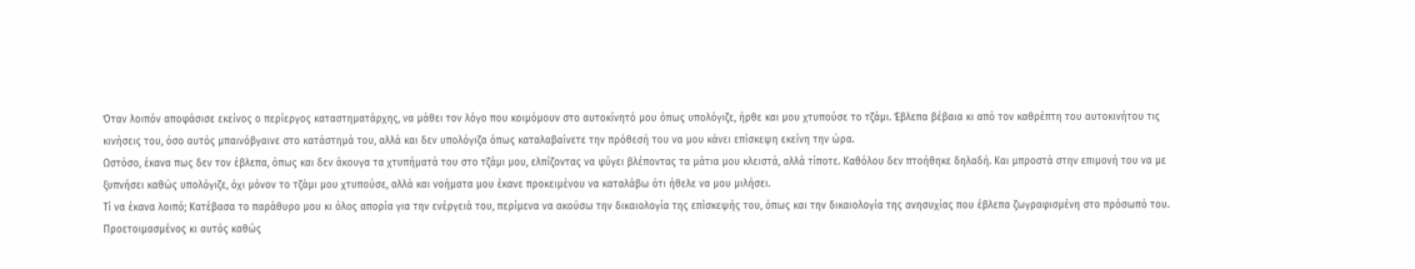Όταν λοιπόν αποφάσισε εκείνος ο περίεργος καταστηματάρχης, να μάθει τον λόγο που κοιμόμουν στο αυτοκίνητό μου όπως υπολόγιζε, ήρθε και μου χτυπούσε το τζάμι. Έβλεπα βέβαια κι από τον καθρέπτη του αυτοκινήτου τις κινήσεις του, όσο αυτός μπαινόβγαινε στο κατάστημά του, αλλά και δεν υπολόγιζα όπως καταλαβαίνετε την πρόθεσή του να μου κάνει επίσκεψη εκείνη την ώρα.
Ωστόσο, έκανα πως δεν τον έβλεπα, όπως και δεν άκουγα τα χτυπήματά του στο τζάμι μου, ελπίζοντας να φύγει βλέποντας τα μάτια μου κλειστά, αλλά τίποτε. Καθόλου δεν πτοήθηκε δηλαδή. Και μπροστά στην επιμονή του να με ξυπνήσει καθώς υπολόγιζε, όχι μόνον το τζάμι μου χτυπούσε, αλλά και νοήματα μου έκανε προκειμένου να καταλάβω ότι ήθελε να μου μιλήσει.
Τί να έκανα λοιπό; Κατέβασα το παράθυρο μου κι όλος απορία για την ενέργειά του, περίμενα να ακούσω την δικαιολογία της επίσκεψής του, όπως και την δικαιολογία της ανησυχίας που έβλεπα ζωγραφισμένη στο πρόσωπό του.
Προετοιμασμένος κι αυτός καθώς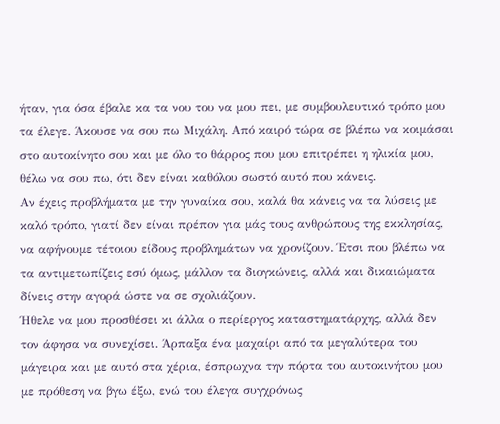ήταν, για όσα έβαλε κα τα νου του να μου πει, με συμβουλευτικό τρόπο μου τα έλεγε. Άκουσε να σου πω Μιχάλη. Από καιρό τώρα σε βλέπω να κοιμάσαι στο αυτοκίνητο σου και με όλο το θάρρος που μου επιτρέπει η ηλικία μου, θέλω να σου πω, ότι δεν είναι καθόλου σωστό αυτό που κάνεις.
Αν έχεις προβλήματα με την γυναίκα σου, καλά θα κάνεις να τα λύσεις με καλό τρόπο, γιατί δεν είναι πρέπον για μάς τους ανθρώπους της εκκλησίας, να αφήνουμε τέτοιου είδους προβλημάτων να χρονίζουν. Έτσι που βλέπω να τα αντιμετωπίζεις εσύ όμως, μάλλον τα διογκώνεις, αλλά και δικαιώματα δίνεις στην αγορά ώστε να σε σχολιάζουν.
Ήθελε να μου προσθέσει κι άλλα ο περίεργος καταστηματάρχης, αλλά δεν τον άφησα να συνεχίσει. Άρπαξα ένα μαχαίρι από τα μεγαλύτερα του μάγειρα και με αυτό στα χέρια, έσπρωχνα την πόρτα του αυτοκινήτου μου με πρόθεση να βγω έξω, ενώ του έλεγα συγχρόνως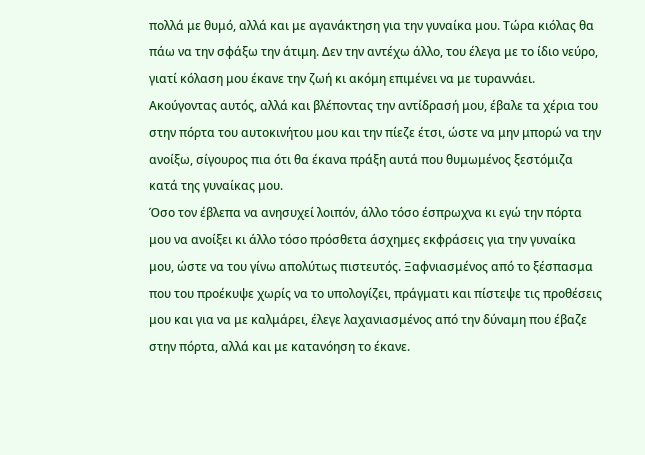πολλά με θυμό, αλλά και με αγανάκτηση για την γυναίκα μου. Τώρα κιόλας θα πάω να την σφάξω την άτιμη. Δεν την αντέχω άλλο, του έλεγα με το ίδιο νεύρο, γιατί κόλαση μου έκανε την ζωή κι ακόμη επιμένει να με τυραννάει.
Ακούγοντας αυτός, αλλά και βλέποντας την αντίδρασή μου, έβαλε τα χέρια του στην πόρτα του αυτοκινήτου μου και την πίεζε έτσι, ώστε να μην μπορώ να την ανοίξω, σίγουρος πια ότι θα έκανα πράξη αυτά που θυμωμένος ξεστόμιζα κατά της γυναίκας μου.
Όσο τον έβλεπα να ανησυχεί λοιπόν, άλλο τόσο έσπρωχνα κι εγώ την πόρτα μου να ανοίξει κι άλλο τόσο πρόσθετα άσχημες εκφράσεις για την γυναίκα μου, ώστε να του γίνω απολύτως πιστευτός. Ξαφνιασμένος από το ξέσπασμα που του προέκυψε χωρίς να το υπολογίζει, πράγματι και πίστεψε τις προθέσεις μου και για να με καλμάρει, έλεγε λαχανιασμένος από την δύναμη που έβαζε στην πόρτα, αλλά και με κατανόηση το έκανε.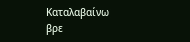Καταλαβαίνω βρε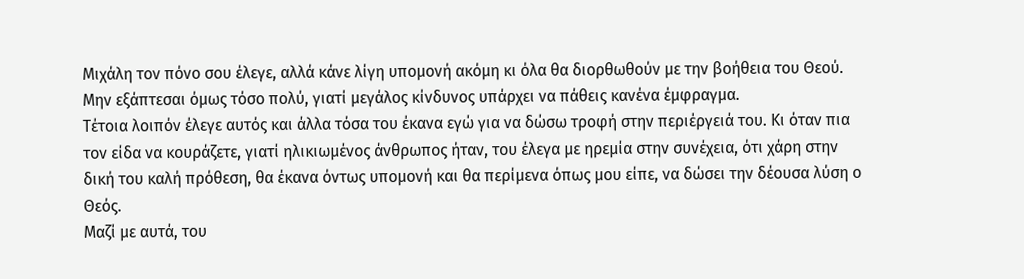Μιχάλη τον πόνο σου έλεγε, αλλά κάνε λίγη υπομονή ακόμη κι όλα θα διορθωθούν με την βοήθεια του Θεού. Μην εξάπτεσαι όμως τόσο πολύ, γιατί μεγάλος κίνδυνος υπάρχει να πάθεις κανένα έμφραγμα.
Τέτοια λοιπόν έλεγε αυτός και άλλα τόσα του έκανα εγώ για να δώσω τροφή στην περιέργειά του. Κι όταν πια τον είδα να κουράζετε, γιατί ηλικιωμένος άνθρωπος ήταν, του έλεγα με ηρεμία στην συνέχεια, ότι χάρη στην δική του καλή πρόθεση, θα έκανα όντως υπομονή και θα περίμενα όπως μου είπε, να δώσει την δέουσα λύση ο Θεός.
Μαζί με αυτά, του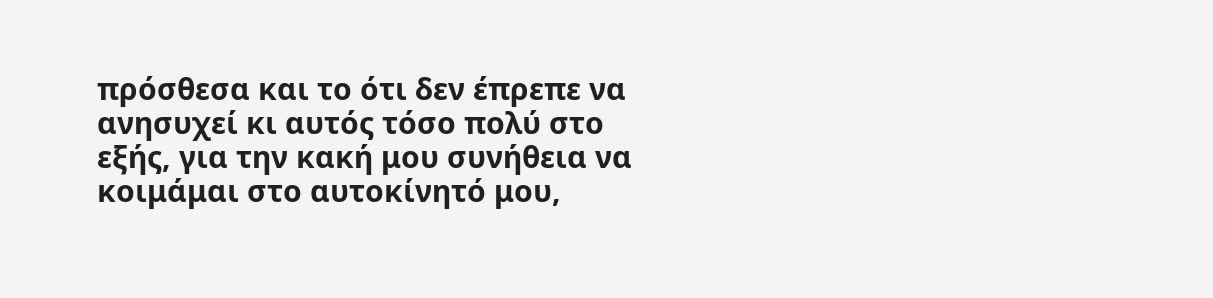πρόσθεσα και το ότι δεν έπρεπε να ανησυχεί κι αυτός τόσο πολύ στο εξής, για την κακή μου συνήθεια να κοιμάμαι στο αυτοκίνητό μου,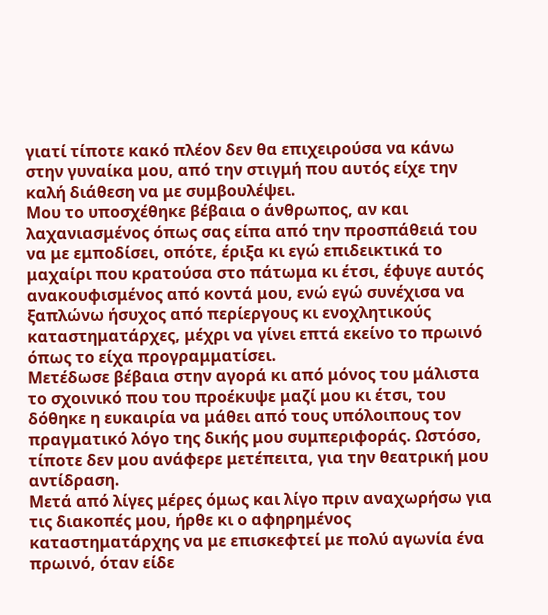γιατί τίποτε κακό πλέον δεν θα επιχειρούσα να κάνω στην γυναίκα μου, από την στιγμή που αυτός είχε την καλή διάθεση να με συμβουλέψει.
Μου το υποσχέθηκε βέβαια ο άνθρωπος, αν και λαχανιασμένος όπως σας είπα από την προσπάθειά του να με εμποδίσει, οπότε, έριξα κι εγώ επιδεικτικά το μαχαίρι που κρατούσα στο πάτωμα κι έτσι, έφυγε αυτός ανακουφισμένος από κοντά μου, ενώ εγώ συνέχισα να ξαπλώνω ήσυχος από περίεργους κι ενοχλητικούς καταστηματάρχες, μέχρι να γίνει επτά εκείνο το πρωινό όπως το είχα προγραμματίσει.
Μετέδωσε βέβαια στην αγορά κι από μόνος του μάλιστα το σχοινικό που του προέκυψε μαζί μου κι έτσι, του δόθηκε η ευκαιρία να μάθει από τους υπόλοιπους τον πραγματικό λόγο της δικής μου συμπεριφοράς. Ωστόσο, τίποτε δεν μου ανάφερε μετέπειτα, για την θεατρική μου αντίδραση.
Μετά από λίγες μέρες όμως και λίγο πριν αναχωρήσω για τις διακοπές μου, ήρθε κι ο αφηρημένος καταστηματάρχης να με επισκεφτεί με πολύ αγωνία ένα πρωινό, όταν είδε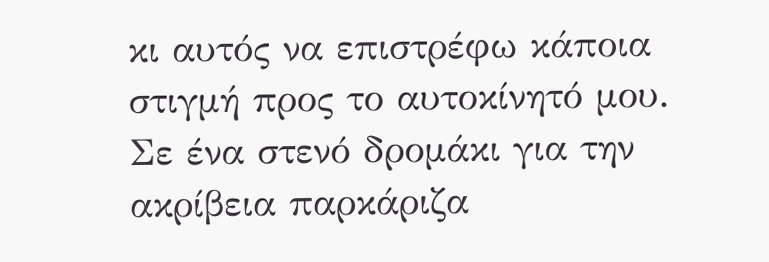κι αυτός να επιστρέφω κάποια στιγμή προς το αυτοκίνητό μου.
Σε ένα στενό δρομάκι για την ακρίβεια παρκάριζα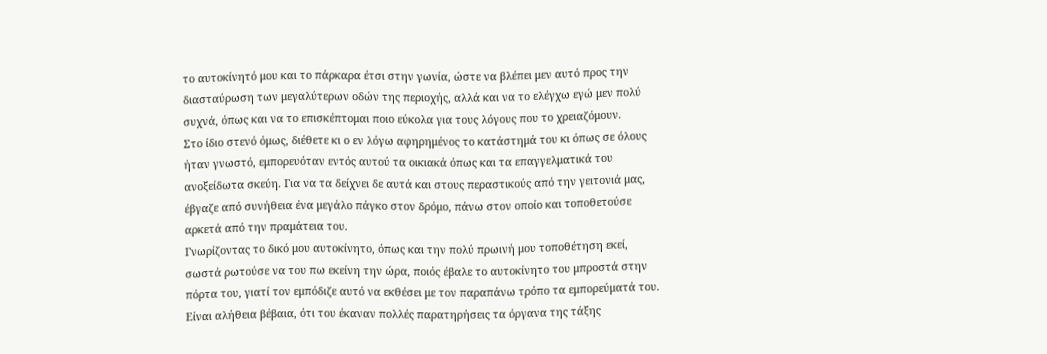το αυτοκίνητό μου και το πάρκαρα έτσι στην γωνία, ώστε να βλέπει μεν αυτό προς την διασταύρωση των μεγαλύτερων οδών της περιοχής, αλλά και να το ελέγχω εγώ μεν πολύ συχνά, όπως και να το επισκέπτομαι ποιο εύκολα για τους λόγους που το χρειαζόμουν.
Στο ίδιο στενό όμως, διέθετε κι ο εν λόγω αφηρημένος το κατάστημά του κι όπως σε όλους ήταν γνωστό, εμπορευόταν εντός αυτού τα οικιακά όπως και τα επαγγελματικά του ανοξείδωτα σκεύη. Για να τα δείχνει δε αυτά και στους περαστικούς από την γειτονιά μας, έβγαζε από συνήθεια ένα μεγάλο πάγκο στον δρόμο, πάνω στον οποίο και τοποθετούσε αρκετά από την πραμάτεια του.
Γνωρίζοντας το δικό μου αυτοκίνητο, όπως και την πολύ πρωινή μου τοποθέτηση εκεί, σωστά ρωτούσε να του πω εκείνη την ώρα, ποιός έβαλε το αυτοκίνητο του μπροστά στην πόρτα του, γιατί τον εμπόδιζε αυτό να εκθέσει με τον παραπάνω τρόπο τα εμπορεύματά του.
Είναι αλήθεια βέβαια, ότι του έκαναν πολλές παρατηρήσεις τα όργανα της τάξης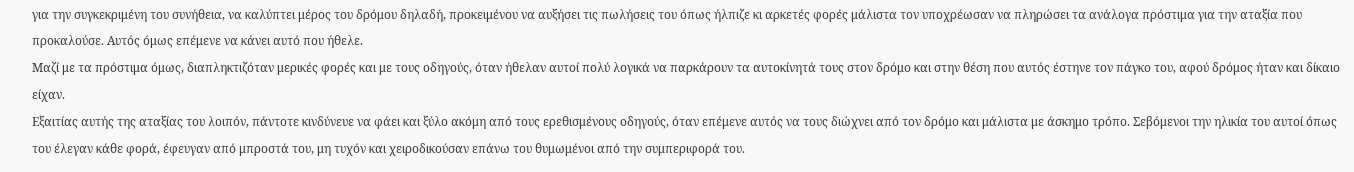για την συγκεκριμένη του συνήθεια, να καλύπτει μέρος του δρόμου δηλαδή, προκειμένου να αυξήσει τις πωλήσεις του όπως ήλπιζε κι αρκετές φορές μάλιστα τον υποχρέωσαν να πληρώσει τα ανάλογα πρόστιμα για την αταξία που προκαλούσε. Αυτός όμως επέμενε να κάνει αυτό που ήθελε.
Μαζί με τα πρόστιμα όμως, διαπληκτιζόταν μερικές φορές και με τους οδηγούς, όταν ήθελαν αυτοί πολύ λογικά να παρκάρουν τα αυτοκίνητά τους στον δρόμο και στην θέση που αυτός έστηνε τον πάγκο του, αφού δρόμος ήταν και δίκαιο είχαν.
Εξαιτίας αυτής της αταξίας του λοιπόν, πάντοτε κινδύνευε να φάει και ξύλο ακόμη από τους ερεθισμένους οδηγούς, όταν επέμενε αυτός να τους διώχνει από τον δρόμο και μάλιστα με άσκημο τρόπο. Σεβόμενοι την ηλικία του αυτοί όπως του έλεγαν κάθε φορά, έφευγαν από μπροστά του, μη τυχόν και χειροδικούσαν επάνω του θυμωμένοι από την συμπεριφορά του.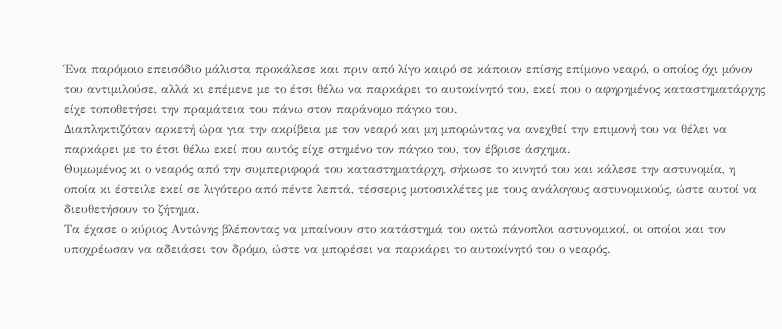Ένα παρόμοιο επεισόδιο μάλιστα προκάλεσε και πριν από λίγο καιρό σε κάποιον επίσης επίμονο νεαρό, ο οποίος όχι μόνον του αντιμιλούσε, αλλά κι επέμενε με το έτσι θέλω να παρκάρει το αυτοκίνητό του, εκεί που ο αφηρημένος καταστηματάρχης είχε τοποθετήσει την πραμάτεια του πάνω στον παράνομο πάγκο του.
Διαπληκτιζόταν αρκετή ώρα για την ακρίβεια με τον νεαρό και μη μπορώντας να ανεχθεί την επιμονή του να θέλει να παρκάρει με το έτσι θέλω εκεί που αυτός είχε στημένο τον πάγκο του, τον έβρισε άσχημα.
Θυμωμένος κι ο νεαρός από την συμπεριφορά του καταστηματάρχη, σήκωσε το κινητό του και κάλεσε την αστυνομία, η οποία κι έστειλε εκεί σε λιγότερο από πέντε λεπτά, τέσσερις μοτοσικλέτες με τους ανάλογους αστυνομικούς, ώστε αυτοί να διευθετήσουν το ζήτημα.
Τα έχασε ο κύριος Αντώνης βλέποντας να μπαίνουν στο κατάστημά του οκτώ πάνοπλοι αστυνομικοί, οι οποίοι και τον υποχρέωσαν να αδειάσει τον δρόμο, ώστε να μπορέσει να παρκάρει το αυτοκίνητό του ο νεαρός.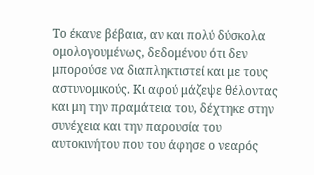Το έκανε βέβαια, αν και πολύ δύσκολα ομολογουμένως, δεδομένου ότι δεν μπορούσε να διαπληκτιστεί και με τους αστυνομικούς. Κι αφού μάζεψε θέλοντας και μη την πραμάτεια του, δέχτηκε στην συνέχεια και την παρουσία του αυτοκινήτου που του άφησε ο νεαρός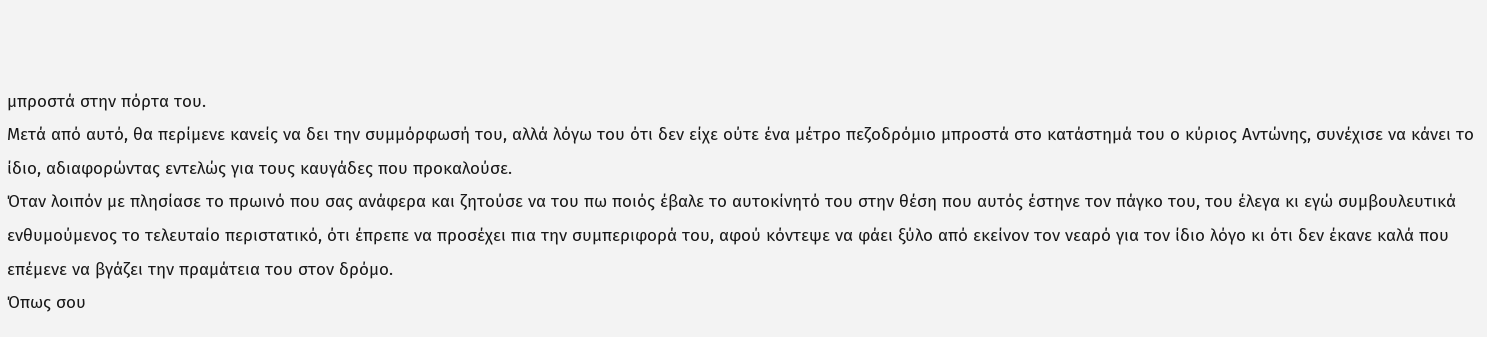μπροστά στην πόρτα του.
Μετά από αυτό, θα περίμενε κανείς να δει την συμμόρφωσή του, αλλά λόγω του ότι δεν είχε ούτε ένα μέτρο πεζοδρόμιο μπροστά στο κατάστημά του ο κύριος Αντώνης, συνέχισε να κάνει το ίδιο, αδιαφορώντας εντελώς για τους καυγάδες που προκαλούσε.
Όταν λοιπόν με πλησίασε το πρωινό που σας ανάφερα και ζητούσε να του πω ποιός έβαλε το αυτοκίνητό του στην θέση που αυτός έστηνε τον πάγκο του, του έλεγα κι εγώ συμβουλευτικά ενθυμούμενος το τελευταίο περιστατικό, ότι έπρεπε να προσέχει πια την συμπεριφορά του, αφού κόντεψε να φάει ξύλο από εκείνον τον νεαρό για τον ίδιο λόγο κι ότι δεν έκανε καλά που επέμενε να βγάζει την πραμάτεια του στον δρόμο.
Όπως σου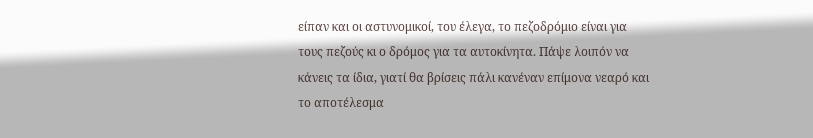είπαν και οι αστυνομικοί, του έλεγα, το πεζοδρόμιο είναι για τους πεζούς κι ο δρόμος για τα αυτοκίνητα. Πάψε λοιπόν να κάνεις τα ίδια, γιατί θα βρίσεις πάλι κανέναν επίμονα νεαρό και το αποτέλεσμα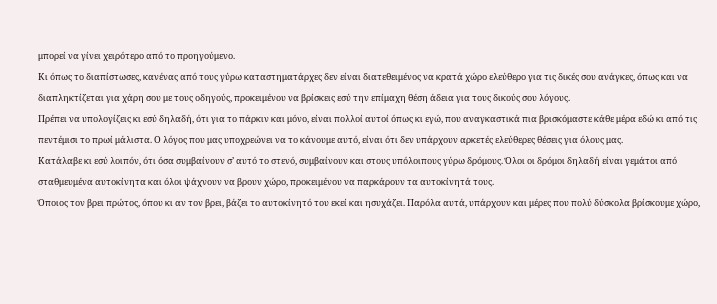μπορεί να γίνει χειρότερο από το προηγούμενο.
Κι όπως το διαπίστωσες, κανένας από τους γύρω καταστηματάρχες δεν είναι διατεθειμένος να κρατά χώρο ελεύθερο για τις δικές σου ανάγκες, όπως και να διαπληκτίζεται για χάρη σου με τους οδηγούς, προκειμένου να βρίσκεις εσύ την επίμαχη θέση άδεια για τους δικούς σου λόγους.
Πρέπει να υπολογίζεις κι εσύ δηλαδή, ότι για το πάρκιν και μόνο, είναι πολλοί αυτοί όπως κι εγώ, που αναγκαστικά πια βρισκόμαστε κάθε μέρα εδώ κι από τις πεντέμισι το πρωί μάλιστα. Ο λόγος που μας υποχρεώνει να το κάνουμε αυτό, είναι ότι δεν υπάρχουν αρκετές ελεύθερες θέσεις για όλους μας.
Κατάλαβε κι εσύ λοιπόν, ότι όσα συμβαίνουν σ’ αυτό το στενό, συμβαίνουν και στους υπόλοιπους γύρω δρόμους. Όλοι οι δρόμοι δηλαδή είναι γεμάτοι από σταθμευμένα αυτοκίνητα και όλοι ψάχνουν να βρουν χώρο, προκειμένου να παρκάρουν τα αυτοκίνητά τους.
Όποιος τον βρει πρώτος, όπου κι αν τον βρει, βάζει το αυτοκίνητό του εκεί και ησυχάζει. Παρόλα αυτά, υπάρχουν και μέρες που πολύ δύσκολα βρίσκουμε χώρο,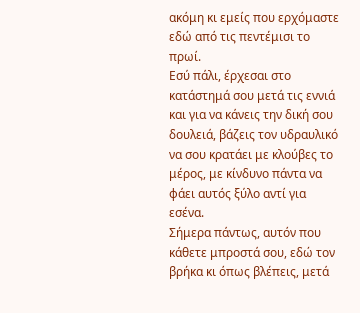ακόμη κι εμείς που ερχόμαστε εδώ από τις πεντέμισι το πρωί.
Εσύ πάλι, έρχεσαι στο κατάστημά σου μετά τις εννιά και για να κάνεις την δική σου δουλειά, βάζεις τον υδραυλικό να σου κρατάει με κλούβες το μέρος, με κίνδυνο πάντα να φάει αυτός ξύλο αντί για εσένα.
Σήμερα πάντως, αυτόν που κάθετε μπροστά σου, εδώ τον βρήκα κι όπως βλέπεις, μετά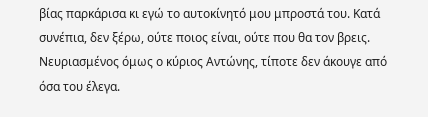βίας παρκάρισα κι εγώ το αυτοκίνητό μου μπροστά του. Κατά συνέπια, δεν ξέρω, ούτε ποιος είναι, ούτε που θα τον βρεις.
Νευριασμένος όμως ο κύριος Αντώνης, τίποτε δεν άκουγε από όσα του έλεγα.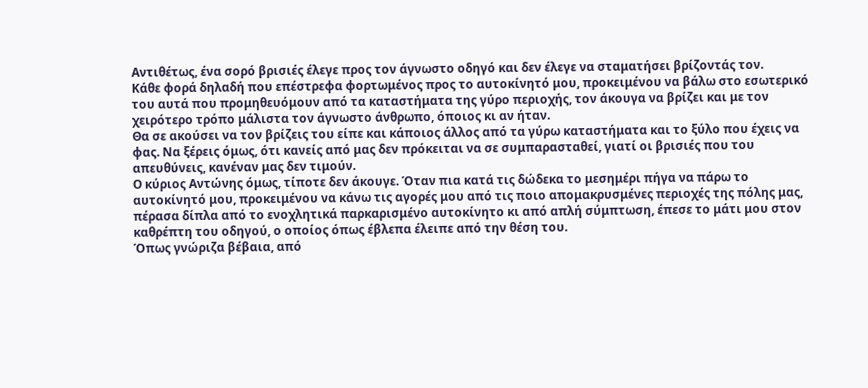Αντιθέτως, ένα σορό βρισιές έλεγε προς τον άγνωστο οδηγό και δεν έλεγε να σταματήσει βρίζοντάς τον.
Κάθε φορά δηλαδή που επέστρεφα φορτωμένος προς το αυτοκίνητό μου, προκειμένου να βάλω στο εσωτερικό του αυτά που προμηθευόμουν από τα καταστήματα της γύρο περιοχής, τον άκουγα να βρίζει και με τον χειρότερο τρόπο μάλιστα τον άγνωστο άνθρωπο, όποιος κι αν ήταν.
Θα σε ακούσει να τον βρίζεις του είπε και κάποιος άλλος από τα γύρω καταστήματα και το ξύλο που έχεις να φας. Να ξέρεις όμως, ότι κανείς από μας δεν πρόκειται να σε συμπαρασταθεί, γιατί οι βρισιές που του απευθύνεις, κανέναν μας δεν τιμούν.
Ο κύριος Αντώνης όμως, τίποτε δεν άκουγε. Όταν πια κατά τις δώδεκα το μεσημέρι πήγα να πάρω το αυτοκίνητό μου, προκειμένου να κάνω τις αγορές μου από τις ποιο απομακρυσμένες περιοχές της πόλης μας, πέρασα δίπλα από το ενοχλητικά παρκαρισμένο αυτοκίνητο κι από απλή σύμπτωση, έπεσε το μάτι μου στον καθρέπτη του οδηγού, ο οποίος όπως έβλεπα έλειπε από την θέση του.
Όπως γνώριζα βέβαια, από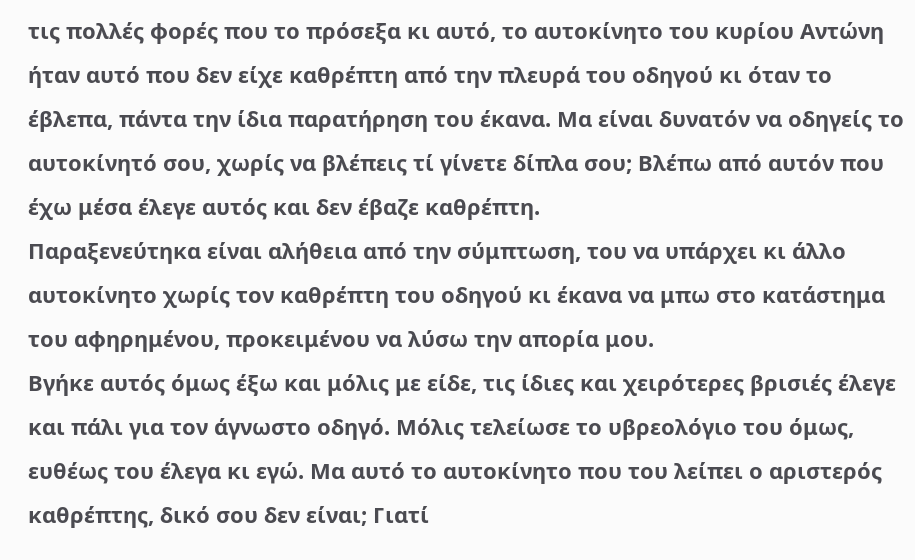τις πολλές φορές που το πρόσεξα κι αυτό, το αυτοκίνητο του κυρίου Αντώνη ήταν αυτό που δεν είχε καθρέπτη από την πλευρά του οδηγού κι όταν το έβλεπα, πάντα την ίδια παρατήρηση του έκανα. Μα είναι δυνατόν να οδηγείς το αυτοκίνητό σου, χωρίς να βλέπεις τί γίνετε δίπλα σου; Βλέπω από αυτόν που έχω μέσα έλεγε αυτός και δεν έβαζε καθρέπτη.
Παραξενεύτηκα είναι αλήθεια από την σύμπτωση, του να υπάρχει κι άλλο αυτοκίνητο χωρίς τον καθρέπτη του οδηγού κι έκανα να μπω στο κατάστημα του αφηρημένου, προκειμένου να λύσω την απορία μου.
Βγήκε αυτός όμως έξω και μόλις με είδε, τις ίδιες και χειρότερες βρισιές έλεγε και πάλι για τον άγνωστο οδηγό. Μόλις τελείωσε το υβρεολόγιο του όμως, ευθέως του έλεγα κι εγώ. Μα αυτό το αυτοκίνητο που του λείπει ο αριστερός καθρέπτης, δικό σου δεν είναι; Γιατί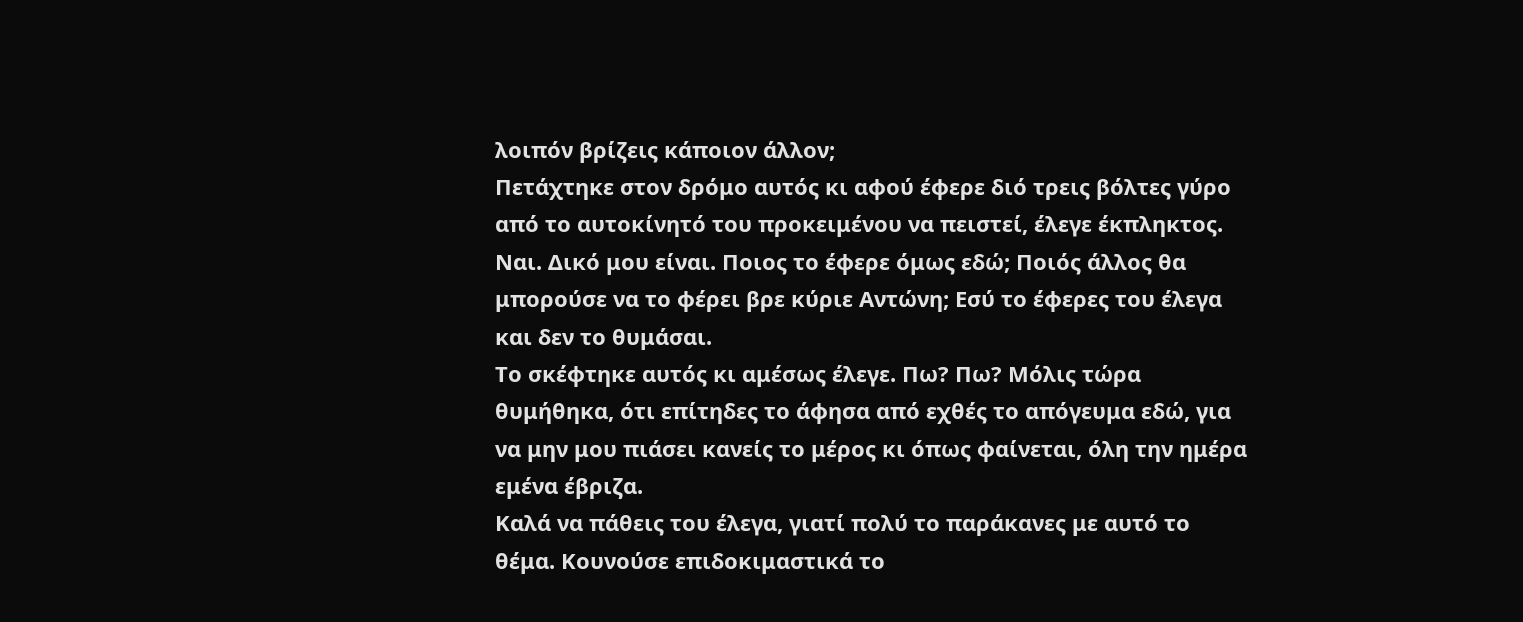λοιπόν βρίζεις κάποιον άλλον;
Πετάχτηκε στον δρόμο αυτός κι αφού έφερε διό τρεις βόλτες γύρο από το αυτοκίνητό του προκειμένου να πειστεί, έλεγε έκπληκτος. Ναι. Δικό μου είναι. Ποιος το έφερε όμως εδώ; Ποιός άλλος θα μπορούσε να το φέρει βρε κύριε Αντώνη; Εσύ το έφερες του έλεγα και δεν το θυμάσαι.
Το σκέφτηκε αυτός κι αμέσως έλεγε. Πω? Πω? Μόλις τώρα θυμήθηκα, ότι επίτηδες το άφησα από εχθές το απόγευμα εδώ, για να μην μου πιάσει κανείς το μέρος κι όπως φαίνεται, όλη την ημέρα εμένα έβριζα.
Καλά να πάθεις του έλεγα, γιατί πολύ το παράκανες με αυτό το θέμα. Κουνούσε επιδοκιμαστικά το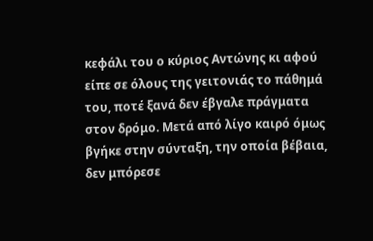κεφάλι του ο κύριος Αντώνης κι αφού είπε σε όλους της γειτονιάς το πάθημά του, ποτέ ξανά δεν έβγαλε πράγματα στον δρόμο. Μετά από λίγο καιρό όμως βγήκε στην σύνταξη, την οποία βέβαια, δεν μπόρεσε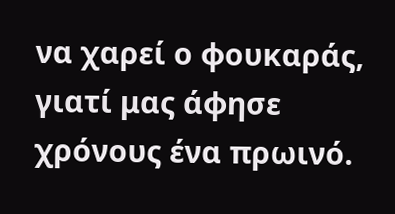να χαρεί ο φουκαράς, γιατί μας άφησε χρόνους ένα πρωινό.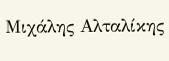Μιχάλης Αλταλίκης